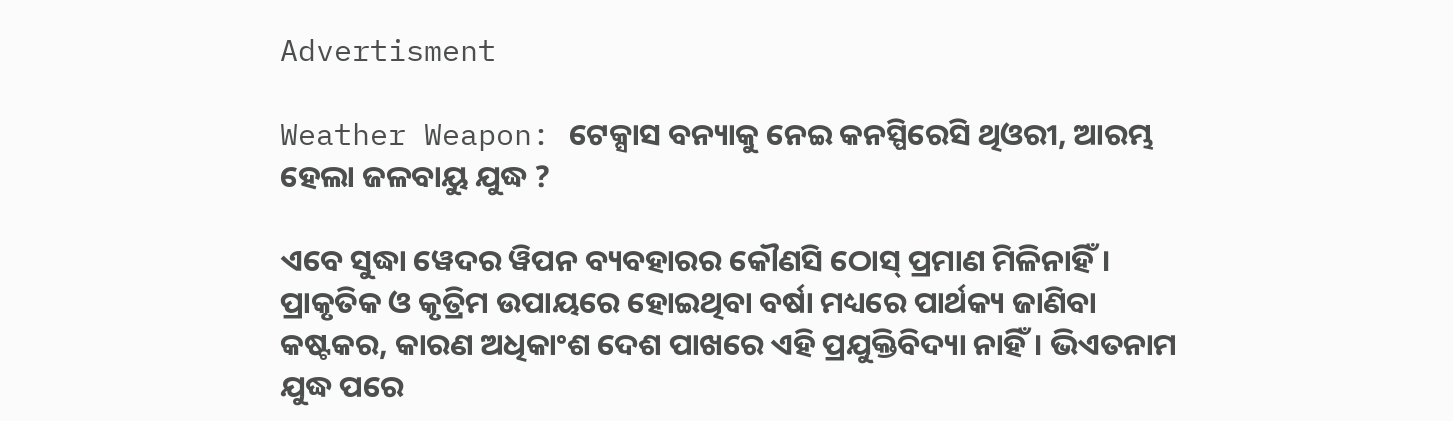Advertisment

Weather Weapon: ଟେକ୍ସାସ ବନ୍ୟାକୁ ନେଇ କନସ୍ପିରେସି ଥିଓରୀ, ଆରମ୍ଭ ହେଲା ଜଳବାୟୁ ଯୁଦ୍ଧ ?

ଏବେ ସୁଦ୍ଧା ୱେଦର ୱିପନ ବ୍ୟବହାରର କୌଣସି ଠୋସ୍ ପ୍ରମାଣ ମିଳିନାହିଁ। ପ୍ରାକୃତିକ ଓ କୃତ୍ରିମ ଉପାୟରେ ହୋଇଥିବା ବର୍ଷା ମଧ୍ୟରେ ପାର୍ଥକ୍ୟ ଜାଣିବା କଷ୍ଟକର, କାରଣ ଅଧିକାଂଶ ଦେଶ ପାଖରେ ଏହି ପ୍ରଯୁକ୍ତିବିଦ୍ୟା ନାହିଁ। ଭିଏତନାମ ଯୁଦ୍ଧ ପରେ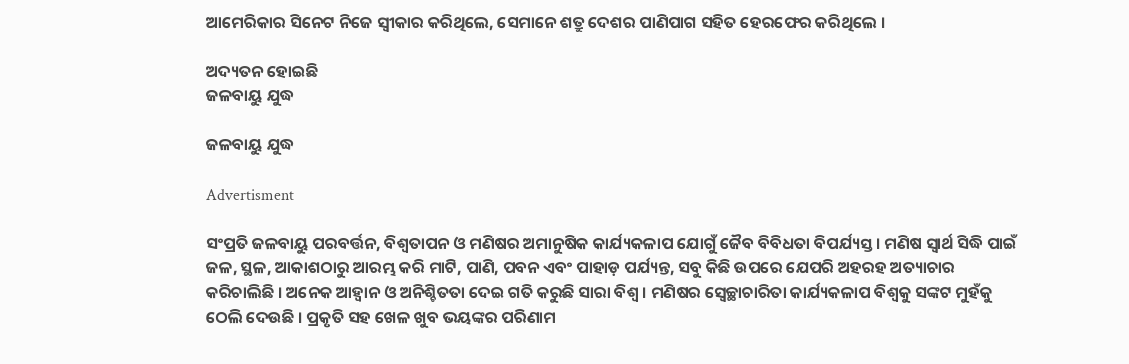ଆମେରିକାର ସିନେଟ ନିଜେ ସ୍ୱୀକାର କରିଥିଲେ, ସେମାନେ ଶତ୍ରୁ ଦେଶର ପାଣିପାଗ ସହିତ ହେରଫେର କରିଥିଲେ ।

ଅଦ୍ୟତନ ହୋଇଛି
ଜଳବାୟୁ ଯୁଦ୍ଧ

ଜଳବାୟୁ ଯୁଦ୍ଧ

Advertisment

ସଂପ୍ରତି ଜଳବାୟୁ ପରବର୍ତ୍ତନ, ବିଶ୍ୱତାପନ ଓ ମଣିଷର ଅମାନୁଷିକ କାର୍ଯ୍ୟକଳାପ ଯୋଗୁଁ ଜୈବ ବିବିଧତା ବିପର୍ଯ୍ୟସ୍ତ । ମଣିଷ ସ୍ବାର୍ଥ ସିଦ୍ଧି ପାଇଁ ଜଳ, ସ୍ଥଳ, ଆକାଶଠାରୁ ଆରମ୍ଭ କରି ମାଟି, ପାଣି, ପବନ ଏବଂ ପାହାଡ଼ ପର୍ଯ୍ୟନ୍ତ, ସବୁ କିଛି ଉପରେ ଯେପରି ଅହରହ ଅତ୍ୟାଚାର କରିଚାଲିଛି । ଅନେକ ଆହ୍ୱାନ ଓ ଅନିଶ୍ଚିତତା ଦେଇ ଗତି କରୁଛି ସାରା ବିଶ୍ୱ । ମଣିଷର ସ୍ୱେଚ୍ଛାଚାରିତା କାର୍ଯ୍ୟକଳାପ ବିଶ୍ୱକୁ ସଙ୍କଟ ମୁହଁକୁ ଠେଲି ଦେଉଛି । ପ୍ରକୃତି ସହ ଖେଳ ଖୁବ ଭୟଙ୍କର ପରିଣାମ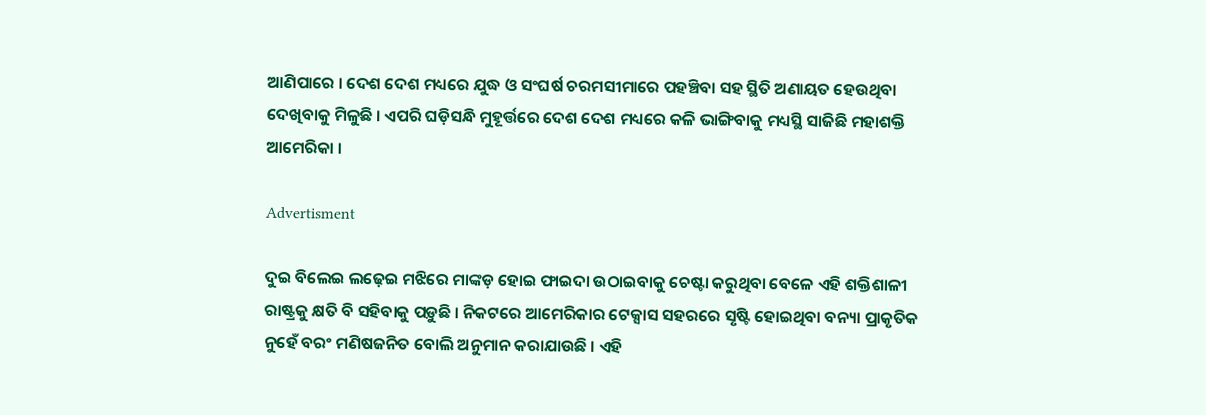ଆଣିପାରେ । ଦେଶ ଦେଶ ମଧ୍ୟରେ ଯୁଦ୍ଧ ଓ ସଂଘର୍ଷ ଚରମସୀମାରେ ପହଞ୍ଚିବା ସହ ସ୍ଥିତି ଅଣାୟତ ହେଉଥିବା ଦେଖିବାକୁ ମିଳୁଛି । ଏପରି ଘଡ଼ିସନ୍ଧି ମୁହୂର୍ତ୍ତରେ ଦେଶ ଦେଶ ମଧ୍ୟରେ କଳି ଭାଙ୍ଗିବାକୁ ମଧ୍ୟସ୍ଥି ସାଜିଛି ମହାଶକ୍ତି ଆମେରିକା ।

Advertisment

ଦୁଇ ବିଲେଇ ଲଢ଼େଇ ମଝିରେ ମାଙ୍କଡ଼ ହୋଇ ଫାଇଦା ଉଠାଇବାକୁ ଚେଷ୍ଟା କରୁଥିବା ବେଳେ ଏହି ଶକ୍ତିଶାଳୀ ରାଷ୍ଟ୍ରକୁ କ୍ଷତି ବି ସହିବାକୁ ପଡ଼ୁଛି । ନିକଟରେ ଆମେରିକାର ଟେକ୍ସାସ ସହରରେ ସୃଷ୍ଟି ହୋଇଥିବା ବନ୍ୟା ପ୍ରାକୃତିକ ନୁହେଁ ବରଂ ମଣିଷଜନିତ ବୋଲି ଅନୁମାନ କରାଯାଉଛି । ଏହି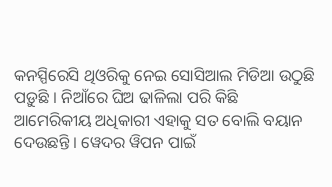କନସ୍ପିରେସି ଥିଓରିକୁ ନେଇ ସୋସିଆଲ ମିଡିଆ ଉଠୁଛି ପଡ଼ୁଛି । ନିଆଁରେ ଘିଅ ଢାଳିଲା ପରି କିଛି ଆମେରିକୀୟ ଅଧିକାରୀ ଏହାକୁ ସତ ବୋଲି ବୟାନ ଦେଉଛନ୍ତି । ୱେଦର ୱିପନ ପାଇଁ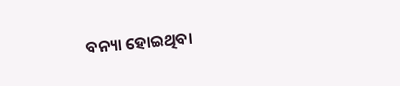ବନ୍ୟା ହୋଇଥିବା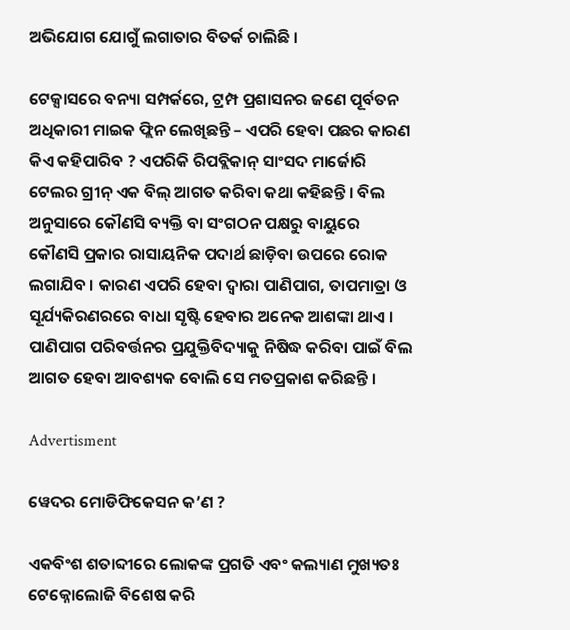ଅଭିଯୋଗ ଯୋଗୁଁ ଲଗାତାର ବିତର୍କ ଚାଲିଛି ।

ଟେକ୍ସାସରେ ବନ୍ୟା ସମ୍ପର୍କରେ, ଟ୍ରମ୍ପ ପ୍ରଶାସନର ଜଣେ ପୂର୍ବତନ ଅଧିକାରୀ ମାଇକ ଫ୍ଲିନ ଲେଖିଛନ୍ତି – ଏପରି ହେବା ପଛର କାରଣ କିଏ କହିପାରିବ ? ଏପରିକି ରିପବ୍ଲିକାନ୍ ସାଂସଦ ମାର୍ଜୋରି ଟେଲର ଗ୍ରୀନ୍ ଏକ ବିଲ୍ ଆଗତ କରିବା କଥା କହିଛନ୍ତି । ବିଲ ଅନୁସାରେ କୌଣସି ବ୍ୟକ୍ତି ବା ସଂଗଠନ ପକ୍ଷରୁ ବାୟୁରେ କୌଣସି ପ୍ରକାର ରାସାୟନିକ ପଦାର୍ଥ ଛାଡ଼ିବା ଉପରେ ରୋକ ଲଗାଯିବ । କାରଣ ଏପରି ହେବା ଦ୍ୱାରା ପାଣିପାଗ, ତାପମାତ୍ରା ଓ ସୂର୍ଯ୍ୟକିରଣରରେ ବାଧା ସୃଷ୍ଟି ହେବାର ଅନେକ ଆଶଙ୍କା ଥାଏ । ପାଣିପାଗ ପରିବର୍ତ୍ତନର ପ୍ରଯୁକ୍ତିବିଦ୍ୟାକୁ ନିଷିଦ୍ଧ କରିବା ପାଇଁ ବିଲ ଆଗତ ହେବା ଆବଶ୍ୟକ ବୋଲି ସେ ମତପ୍ରକାଶ କରିଛନ୍ତି ।

Advertisment

ୱେଦର ମୋଡିଫିକେସନ କ’ଣ ?

ଏକବିଂଶ ଶତାବ୍ଦୀରେ ଲୋକଙ୍କ ପ୍ରଗତି ଏବଂ କଲ୍ୟାଣ ମୁଖ୍ୟତଃ ଟେକ୍ନୋଲୋଜି ବିଶେଷ କରି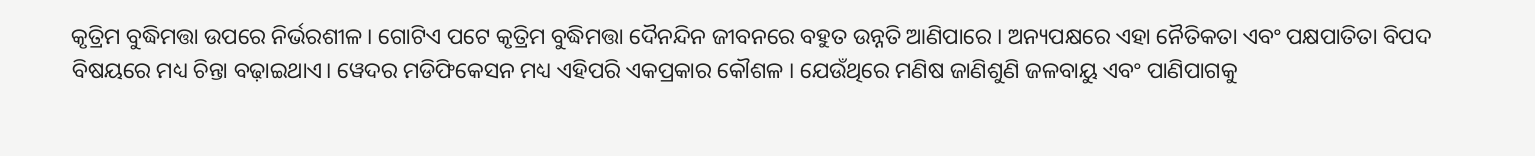କୃତ୍ରିମ ବୁଦ୍ଧିମତ୍ତା ଉପରେ ନିର୍ଭରଶୀଳ। ଗୋଟିଏ ପଟେ କୃତ୍ରିମ ବୁଦ୍ଧିମତ୍ତା ଦୈନନ୍ଦିନ ଜୀବନରେ ବହୁତ ଉନ୍ନତି ଆଣିପାରେ । ଅନ୍ୟପକ୍ଷରେ ଏହା ନୈତିକତା ଏବଂ ପକ୍ଷପାତିତା ବିପଦ ବିଷୟରେ ମଧ୍ୟ ଚିନ୍ତା ବଢ଼ାଇଥାଏ। ୱେଦର ମଡିଫିକେସନ ମଧ୍ୟ ଏହିପରି ଏକପ୍ରକାର କୌଶଳ । ଯେଉଁଥିରେ ମଣିଷ ଜାଣିଶୁଣି ଜଳବାୟୁ ଏବଂ ପାଣିପାଗକୁ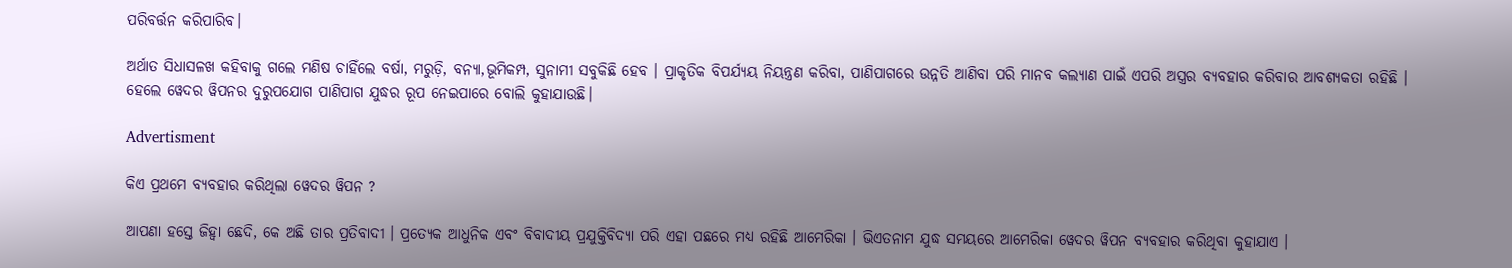ପରିବର୍ତ୍ତନ କରିପାରିବ।

ଅର୍ଥାତ ସିଧାସଳଖ କହିବାକୁ ଗଲେ ମଣିଷ ଚାହିଁଲେ ବର୍ଷା, ମରୁଡ଼ି, ବନ୍ୟା,ଭୂମିକମ୍ପ, ସୁନାମୀ ସବୁକିଛି ହେବ । ପ୍ରାକୃତିକ ବିପର୍ଯ୍ୟୟ ନିୟନ୍ତ୍ରଣ କରିବା, ପାଣିପାଗରେ ଉନ୍ନତି ଆଣିବା ପରି ମାନବ କଲ୍ୟାଣ ପାଇଁ ଏପରି ଅସ୍ତ୍ରର ବ୍ୟବହାର କରିବାର ଆବଶ୍ୟକତା ରହିଛି । ହେଲେ ୱେଦର ୱିପନର ଦୁରୁପଯୋଗ ପାଣିପାଗ ଯୁଦ୍ଧର ରୂପ ନେଇପାରେ ବୋଲି କୁହାଯାଉଛି।

Advertisment

କିଏ ପ୍ରଥମେ ବ୍ୟବହାର କରିଥିଲା ୱେଦର ୱିପନ ?

ଆପଣା ହସ୍ତେ ଜିହ୍ୱା ଛେଦି, କେ ଅଛି ତାର ପ୍ରତିବାଦୀ । ପ୍ରତ୍ୟେକ ଆଧୁନିକ ଏବଂ ବିବାଦୀୟ ପ୍ରଯୁକ୍ତିବିଦ୍ୟା ପରି ଏହା ପଛରେ ମଧ୍ୟ ରହିଛି ଆମେରିକା । ଭିଏତନାମ ଯୁଦ୍ଧ ସମୟରେ ଆମେରିକା ୱେଦର ୱିପନ ବ୍ୟବହାର କରିଥିବା କୁହାଯାଏ ।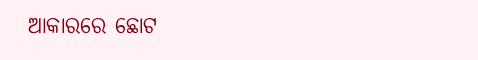ଆକାରରେ ଛୋଟ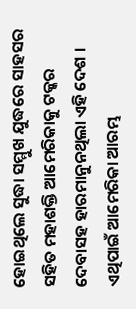ହୋଇଥିଲେ ସୁଦ୍ଧା ସମ୍ମୁଖ ଯୁଦ୍ଧରେ ସାହସର ସହିତ ମହାଶକ୍ତି ଆମେରିକାକୁ ଟକ୍କର ଦେବାସହ ହାରମାନୁନଥିଲା ଏହି ଦେଶ । ଏଥିପାଇଁ ଆମେରିକା ଆରମ୍ଭ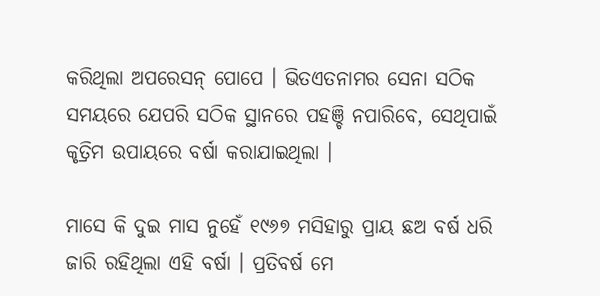କରିଥିଲା ଅପରେସନ୍ ପୋପେ । ଭିତଏତନାମର ସେନା ସଠିକ ସମୟରେ ଯେପରି ସଠିକ ସ୍ଥାନରେ ପହଞ୍ଚି ନପାରିବେ, ସେଥିପାଇଁ କୃତ୍ରିମ ଉପାୟରେ ବର୍ଷା କରାଯାଇଥିଲା ।

ମାସେ କି ଦୁଇ ମାସ ନୁହେଁ ୧୯୬୭ ମସିହାରୁ ପ୍ରାୟ ଛଅ ବର୍ଷ ଧରି ଜାରି ରହିଥିଲା ଏହି ବର୍ଷା । ପ୍ରତିବର୍ଷ ମେ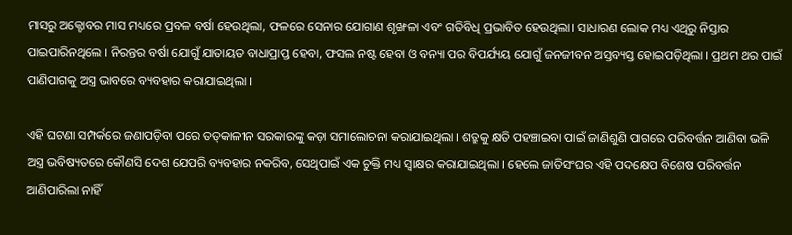ମାସରୁ ଅକ୍ଟୋବର ମାସ ମଧ୍ୟରେ ପ୍ରବଳ ବର୍ଷା ହେଉଥିଲା, ଫଳରେ ସେନାର ଯୋଗାଣ ଶୃଙ୍ଖଳା ଏବଂ ଗତିବିଧି ପ୍ରଭାବିତ ହେଉଥିଲା। ସାଧାରଣ ଲୋକ ମଧ୍ୟ ଏଥିରୁ ନିସ୍ତାର ପାଇପାରିନଥିଲେ । ନିରନ୍ତର ବର୍ଷା ଯୋଗୁଁ ଯାତାୟତ ବାଧାପ୍ରାପ୍ତ ହେବା, ଫସଲ ନଷ୍ଟ ହେବା ଓ ବନ୍ୟା ପର ବିପର୍ଯ୍ୟୟ ଯୋଗୁଁ ଜନଜୀବନ ଅସ୍ତବ୍ୟସ୍ତ ହୋଇପଡ଼ିଥିଲା । ପ୍ରଥମ ଥର ପାଇଁ ପାଣିପାଗକୁ ଅସ୍ତ୍ର ଭାବରେ ବ୍ୟବହାର କରାଯାଇଥିଲା ।

ଏହି ଘଟଣା ସମ୍ପର୍କରେ ଜଣାପଡ଼ିବା ପରେ ତତ୍‌କାଳୀନ ସରକାରଙ୍କୁ କଡ଼ା ସମାଲୋଚନା କରାଯାଇଥିଲା । ଶତ୍ରୁକୁ କ୍ଷତି ପହଞ୍ଚାଇବା ପାଇଁ ଜାଣିଶୁଣି ପାଗରେ ପରିବର୍ତ୍ତନ ଆଣିବା ଭଳି ଅସ୍ତ୍ର ଭବିଷ୍ୟତରେ କୌଣସି ଦେଶ ଯେପରି ବ୍ୟବହାର ନକରିବ, ସେଥିପାଇଁ ଏକ ଚୁକ୍ତି ମଧ୍ୟ ସ୍ୱାକ୍ଷର କରାଯାଇଥିଲା । ହେଲେ ଜାତିସଂଘର ଏହି ପଦକ୍ଷେପ ବିଶେଷ ପରିବର୍ତ୍ତନ ଆଣିପାରିଲା ନାହିଁ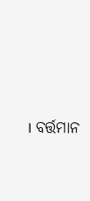। ବର୍ତ୍ତମାନ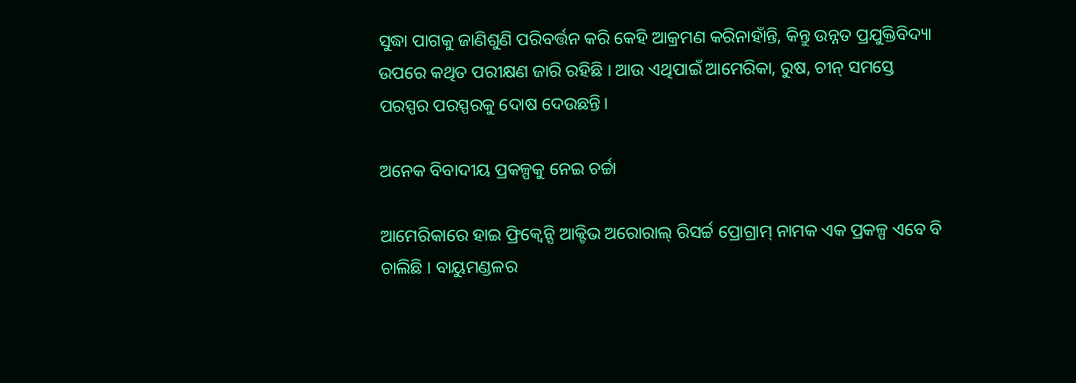ସୁଦ୍ଧା ପାଗକୁ ଜାଣିଶୁଣି ପରିବର୍ତ୍ତନ କରି କେହି ଆକ୍ରମଣ କରିନାହାଁନ୍ତି, କିନ୍ତୁ ଉନ୍ନତ ପ୍ରଯୁକ୍ତିବିଦ୍ୟା ଉପରେ କଥିତ ପରୀକ୍ଷଣ ଜାରି ରହିଛି । ଆଉ ଏଥିପାଇଁ ଆମେରିକା, ରୁଷ, ଚୀନ୍ ସମସ୍ତେ ପରସ୍ପର ପରସ୍ପରକୁ ଦୋଷ ଦେଉଛନ୍ତି।

ଅନେକ ବିବାଦୀୟ ପ୍ରକଳ୍ପକୁ ନେଇ ଚର୍ଚ୍ଚା

ଆମେରିକାରେ ହାଇ ଫ୍ରିକ୍ୱେନ୍ସି ଆକ୍ଟିଭ ଅରୋରାଲ୍ ରିସର୍ଚ୍ଚ ପ୍ରୋଗ୍ରାମ୍ ନାମକ ଏକ ପ୍ରକଳ୍ପ ଏବେ ବି ଚାଲିଛି । ବାୟୁମଣ୍ଡଳର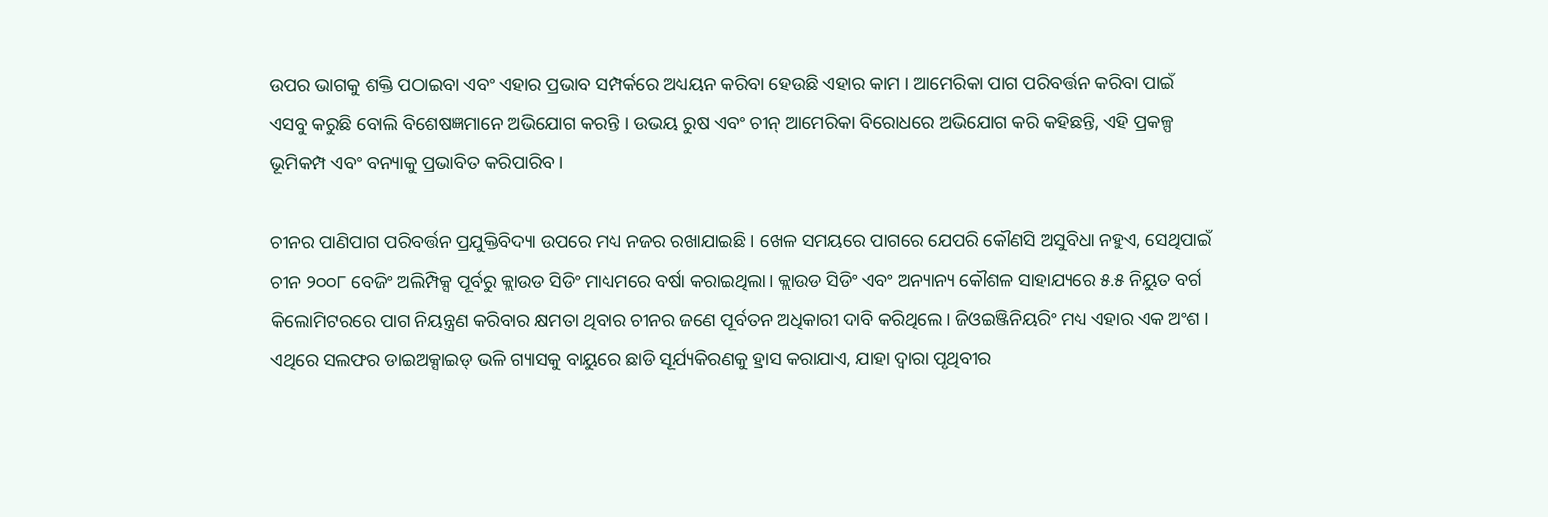ଉପର ଭାଗକୁ ଶକ୍ତି ପଠାଇବା ଏବଂ ଏହାର ପ୍ରଭାବ ସମ୍ପର୍କରେ ଅଧ୍ୟୟନ କରିବା ହେଉଛି ଏହାର କାମ । ଆମେରିକା ପାଗ ପରିବର୍ତ୍ତନ କରିବା ପାଇଁ ଏସବୁ କରୁଛି ବୋଲି ବିଶେଷଜ୍ଞମାନେ ଅଭିଯୋଗ କରନ୍ତି । ଉଭୟ ରୁଷ ଏବଂ ଚୀନ୍ ଆମେରିକା ବିରୋଧରେ ଅଭିଯୋଗ କରି କହିଛନ୍ତି, ଏହି ପ୍ରକଳ୍ପ ଭୂମିକମ୍ପ ଏବଂ ବନ୍ୟାକୁ ପ୍ରଭାବିତ କରିପାରିବ।

ଚୀନର ପାଣିପାଗ ପରିବର୍ତ୍ତନ ପ୍ରଯୁକ୍ତିବିଦ୍ୟା ଉପରେ ମଧ୍ୟ ନଜର ରଖାଯାଇଛି । ଖେଳ ସମୟରେ ପାଗରେ ଯେପରି କୌଣସି ଅସୁବିଧା ନହୁଏ, ସେଥିପାଇଁ ଚୀନ ୨୦୦୮ ବେଜିଂ ଅଲିମ୍ପିକ୍ସ ପୂର୍ବରୁ କ୍ଲାଉଡ ସିଡିଂ ମାଧ୍ୟମରେ ବର୍ଷା କରାଇଥିଲା। କ୍ଲାଉଡ ସିଡିଂ ଏବଂ ଅନ୍ୟାନ୍ୟ କୌଶଳ ସାହାଯ୍ୟରେ ୫.୫ ନିୟୁତ ବର୍ଗ କିଲୋମିଟରରେ ପାଗ ନିୟନ୍ତ୍ରଣ କରିବାର କ୍ଷମତା ଥିବାର ଚୀନର ଜଣେ ପୂର୍ବତନ ଅଧିକାରୀ ଦାବି କରିଥିଲେ। ଜିଓଇଞ୍ଜିନିୟରିଂ ମଧ୍ୟ ଏହାର ଏକ ଅଂଶ । ଏଥିରେ ସଲଫର ଡାଇଅକ୍ସାଇଡ୍ ଭଳି ଗ୍ୟାସକୁ ବାୟୁରେ ଛାଡି ସୂର୍ଯ୍ୟକିରଣକୁ ହ୍ରାସ କରାଯାଏ, ଯାହା ଦ୍ୱାରା ପୃଥିବୀର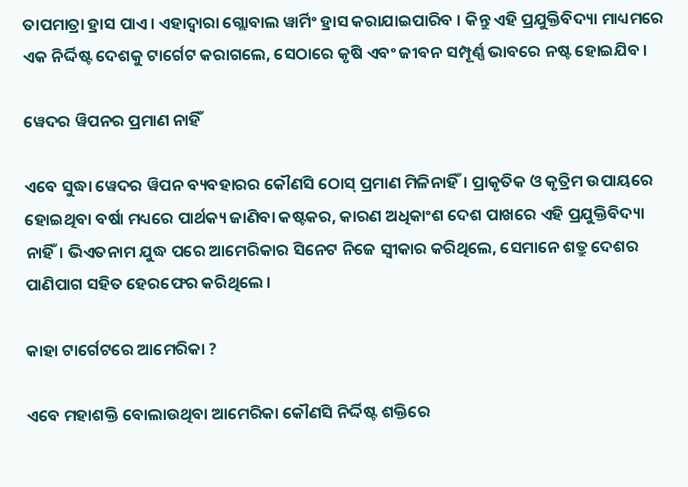ତାପମାତ୍ରା ହ୍ରାସ ପାଏ। ଏହାଦ୍ୱାରା ଗ୍ଲୋବାଲ ୱାର୍ମିଂ ହ୍ରାସ କରାଯାଇପାରିବ । କିନ୍ତୁ ଏହି ପ୍ରଯୁକ୍ତିବିଦ୍ୟା ମାଧ୍ୟମରେ ଏକ ନିର୍ଦ୍ଦିଷ୍ଟ ଦେଶକୁ ଟାର୍ଗେଟ କରାଗଲେ, ସେଠାରେ କୃଷି ଏବଂ ଜୀବନ ସମ୍ପୂର୍ଣ୍ଣ ଭାବରେ ନଷ୍ଟ ହୋଇଯିବ ।

ୱେଦର ୱିପନର ପ୍ରମାଣ ନାହିଁ

ଏବେ ସୁଦ୍ଧା ୱେଦର ୱିପନ ବ୍ୟବହାରର କୌଣସି ଠୋସ୍ ପ୍ରମାଣ ମିଳିନାହିଁ। ପ୍ରାକୃତିକ ଓ କୃତ୍ରିମ ଉପାୟରେ ହୋଇଥିବା ବର୍ଷା ମଧ୍ୟରେ ପାର୍ଥକ୍ୟ ଜାଣିବା କଷ୍ଟକର, କାରଣ ଅଧିକାଂଶ ଦେଶ ପାଖରେ ଏହି ପ୍ରଯୁକ୍ତିବିଦ୍ୟା ନାହିଁ। ଭିଏତନାମ ଯୁଦ୍ଧ ପରେ ଆମେରିକାର ସିନେଟ ନିଜେ ସ୍ୱୀକାର କରିଥିଲେ, ସେମାନେ ଶତ୍ରୁ ଦେଶର ପାଣିପାଗ ସହିତ ହେରଫେର କରିଥିଲେ ।

କାହା ଟାର୍ଗେଟରେ ଆମେରିକା ?

ଏବେ ମହାଶକ୍ତି ବୋଲାଉଥିବା ଆମେରିକା କୌଣସି ନିର୍ଦ୍ଦିଷ୍ଟ ଶକ୍ତିରେ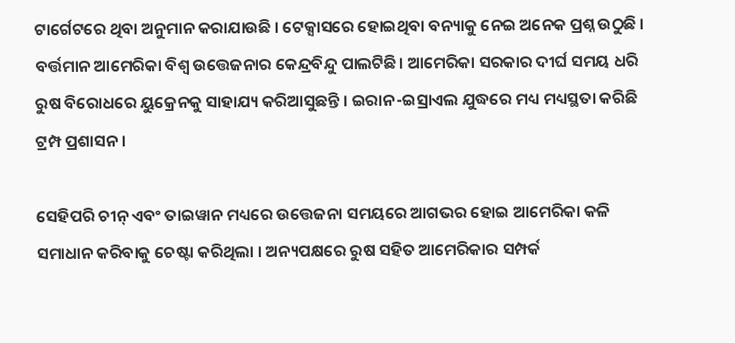ଟାର୍ଗେଟରେ ଥିବା ଅନୁମାନ କରାଯାଉଛି । ଟେକ୍ସାସରେ ହୋଇଥିବା ବନ୍ୟାକୁ ନେଇ ଅନେକ ପ୍ରଶ୍ନ ଉଠୁଛି । ବର୍ତ୍ତମାନ ଆମେରିକା ବିଶ୍ୱ ଉତ୍ତେଜନାର କେନ୍ଦ୍ରବିନ୍ଦୁ ପାଲଟିଛି। ଆମେରିକା ସରକାର ଦୀର୍ଘ ସମୟ ଧରି ରୁଷ ବିରୋଧରେ ୟୁକ୍ରେନକୁ ସାହାଯ୍ୟ କରିଆସୁଛନ୍ତି । ଇରାନ-ଇସ୍ରାଏଲ ଯୁଦ୍ଧରେ ମଧ୍ୟ ମଧ୍ୟସ୍ଥତା କରିଛି ଟ୍ରମ୍ପ ପ୍ରଶାସନ ।

ସେହିପରି ଚୀନ୍ ଏବଂ ତାଇୱାନ ମଧ୍ୟରେ ଉତ୍ତେଜନା ସମୟରେ ଆଗଭର ହୋଇ ଆମେରିକା କଳି ସମାଧାନ କରିବାକୁ ଚେଷ୍ଟା କରିଥିଲା । ଅନ୍ୟପକ୍ଷରେ ରୁଷ ସହିତ ଆମେରିକାର ସମ୍ପର୍କ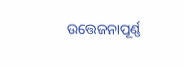ଉତ୍ତେଜନାପୂର୍ଣ୍ଣ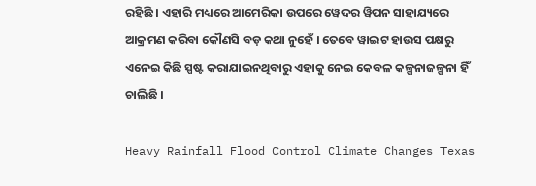ରହିଛି । ଏହାରି ମଧ୍ୟରେ ଆମେରିକା ଉପରେ ୱେଦର ୱିପନ ସାହାଯ୍ୟରେ ଆକ୍ରମଣ କରିବା କୌଣସି ବଡ଼ କଥା ନୁହେଁ । ତେବେ ୱାଇଟ ହାଉସ ପକ୍ଷରୁ ଏନେଇ କିଛି ସ୍ପଷ୍ଟ କରାଯାଇନଥିବାରୁ ଏହାକୁ ନେଇ କେବଳ କଳ୍ପନାଜଳ୍ପନା ହିଁ ଚାଲିଛି ।

Heavy Rainfall Flood Control Climate Changes Texas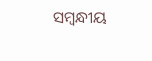ସମ୍ବନ୍ଧୀୟ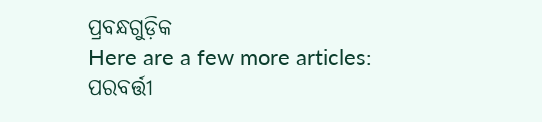ପ୍ରବନ୍ଧଗୁଡ଼ିକ
Here are a few more articles:
ପରବର୍ତ୍ତୀ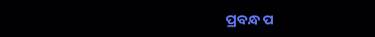ପ୍ରବନ୍ଧ ପ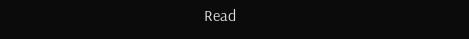Read